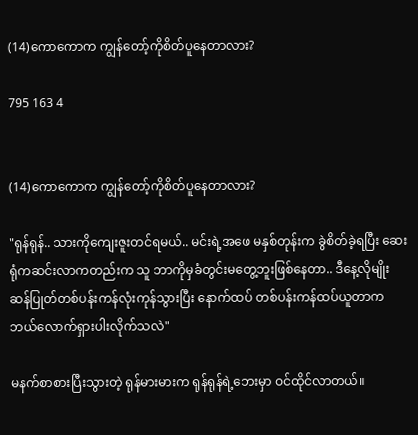(14)ကောကောက ကျွန်တော့်ကိုစိတ်ပူနေတာလား?

795 163 4


(14)ကောကောက ကျွန်တော့်ကိုစိတ်ပူနေတာလား?

"ရုန်ရုန်.. သားကိုကျေးဇူးတင်ရမယ်.. မင်းရဲ့အဖေ မနှစ်တုန်းက ခွဲစိတ်ခဲ့ရပြီး ဆေးရုံကဆင်းလာကတည်းက သူ ဘာကိုမှခံတွင်းမတွေ့ဘူးဖြစ်နေတာ.. ဒီနေ့လိုမျိုး ဆန်ပြုတ်တစ်ပန်းကန်လုံးကုန်သွားပြီး နောက်ထပ် တစ်ပန်းကန်ထပ်ယူတာက ဘယ်လောက်ရှားပါးလိုက်သလဲ"

မနက်စာစားပြီးသွားတဲ့ ရုန်မားမားက ရုန်ရုန်ရဲ့ဘေးမှာ ဝင်ထိုင်လာတယ်။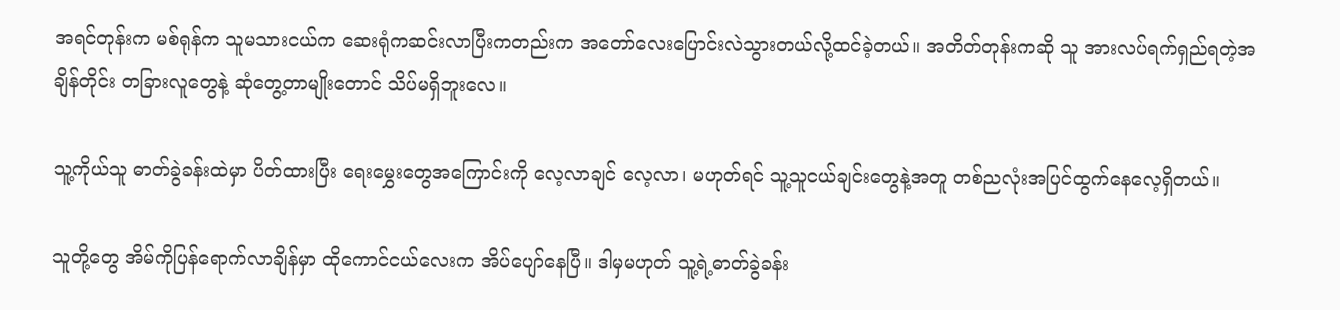အရင်တုန်းက မစ်ရုန်က သူမသားငယ်က ဆေးရုံကဆင်းလာပြီးကတည်းက အတော်လေးပြောင်းလဲသွားတယ်လို့ထင်ခဲ့တယ်။ အတိတ်တုန်းကဆို သူ အားလပ်ရက်ရှည်ရတဲ့အချိန်တိုင်း တခြားလူတွေနဲ့ ဆုံတွေ့တာမျိုးတောင် သိပ်မရှိဘူးလေ။

သူ့ကိုယ်သူ ဓာတ်ခွဲခန်းထဲမှာ ပိတ်ထားပြီး ရေးမွှေးတွေအကြောင်းကို လေ့လာချင် လေ့လာ၊ မဟုတ်ရင် သူ့သူငယ်ချင်းတွေနဲ့အတူ တစ်ညလုံးအပြင်ထွက်နေလေ့ရှိတယ်။

သူတို့တွေ အိမ်ကိုပြန်ရောက်လာချိန်မှာ ထိုကောင်ငယ်လေးက အိပ်ပျော်နေပြီ။ ဒါမှမဟုတ် သူ့ရဲ့ဓာတ်ခွဲခန်း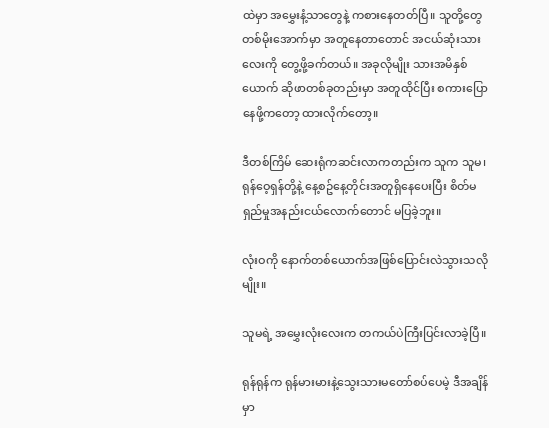ထဲမှာ အမွှေးနံ့သာတွေနဲ့ ကစားနေတတ်ပြီ။ သူတို့တွေ တစ်မိုးအောက်မှာ အတူနေတာတောင် အငယ်ဆုံးသားလေးကို တွေ့ဖို့ခက်တယ်။ အခုလိုမျိုး သားအမိနှစ်ယောက် ဆိုဖာတစ်ခုတည်းမှာ အတူထိုင်ပြီး စကားပြောနေဖို့ကတော့ ထားလိုက်တော့။

ဒီတစ်ကြိမ် ဆေးရုံကဆင်းလာကတည်းက သူက သူမ၊ ရုန်ဝေ့ရှန်တို့နဲ့ နေ့စဥ်နေ့တိုင်းအတူရှိနေပေးပြီး စိတ်မရှည်မှုအနည်းငယ်လောက်တောင် မပြခဲ့ဘူး။

လုံးဝကို နောက်တစ်ယောက်အဖြစ်ပြောင်းလဲသွားသလိုမျိုး။

သူမရဲ့ အမွှေးလုံးလေးက တကယ်ပဲကြီးပြင်းလာခဲ့ပြီ။

ရုန်ရုန်က ရုန်မားမားနဲ့သွေးသားမတော်စပ်ပေမဲ့ ဒီအချိန်မှာ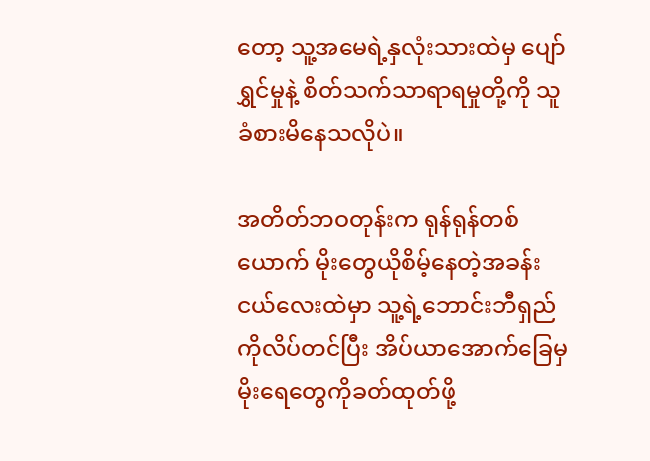တော့ သူ့အမေရဲ့နှလုံးသားထဲမှ ပျော်ရွှင်မှုနဲ့ စိတ်သက်သာရာရမှုတို့ကို သူ ခံစားမိနေသလိုပဲ။

အတိတ်ဘဝတုန်းက ရုန်ရုန်တစ်ယောက် မိုးတွေယိုစိမ့်နေတဲ့အခန်းငယ်လေးထဲမှာ သူ့ရဲ့ဘောင်းဘီရှည်ကိုလိပ်တင်ပြီး အိပ်ယာအောက်ခြေမှ မိုးရေတွေကိုခတ်ထုတ်ဖို့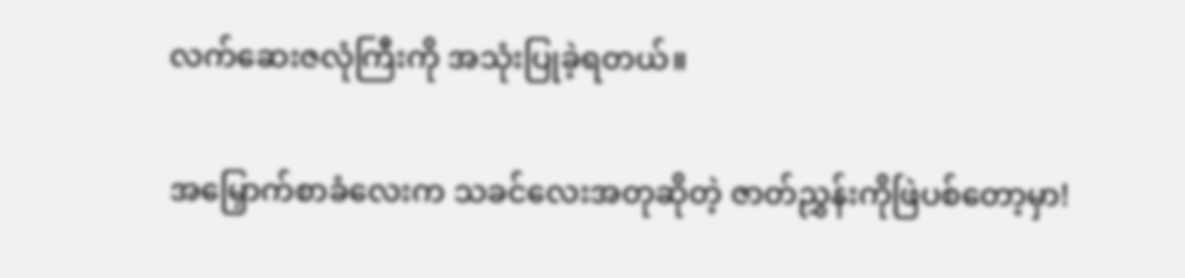လက်ဆေးဇလုံကြီးကို အသုံးပြုခဲ့ရတယ်။

အမြှောက်စာခံလေးက သခင်လေးအတုဆိုတဲ့ ဇာတ်ညွှန်းကိုဖြဲပစ်တော့မှာ!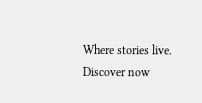Where stories live. Discover now